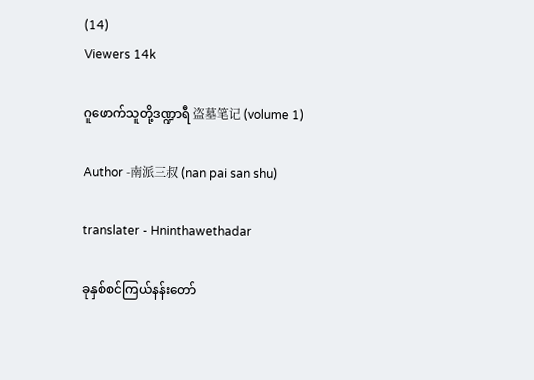(14)
Viewers 14k

ဂူဖောက်သူတို့ဒဏ္ဍာရီ 盗墓笔记 (volume 1)

Author -南派三叔 (nan pai san shu)

translater - Hninthawethadar

ခုနှစ်စင်ကြယ်နန်းတော်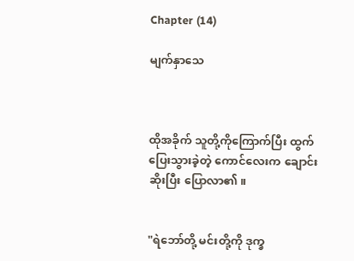Chapter (14)

မျက်နှာသေ



ထိုအခိုက် သူတို့ကိုကြောက်ပြီး ထွက်ပြေးသွားခဲ့တဲ့ ကောင်လေးက ချောင်းဆိုးပြီး ပြောလာ၏။


"ရဲဘော်တို့ မင်းတို့ကို ဒုက္ခ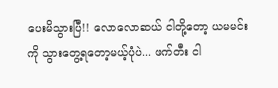ပေးမိသွားပြီ!! လောလောဆယ် ငါတို့တော့ ယမမင်းကို သွားတွေ့ရတော့မယ့်ပုံပဲ... ဖက်တီး ငါ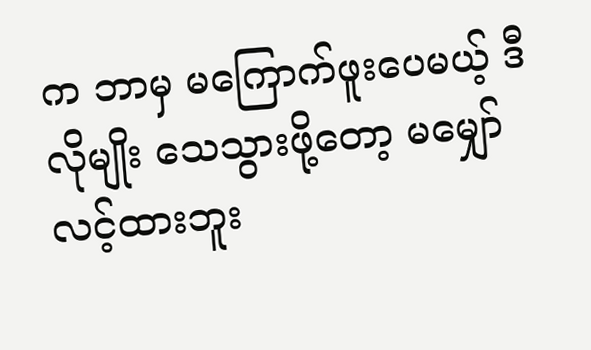က ဘာမှ မကြောက်ဖူးပေမယ့် ဒီလိုမျိုး သေသွားဖို့တော့ မမျှော်လင့်ထားဘူး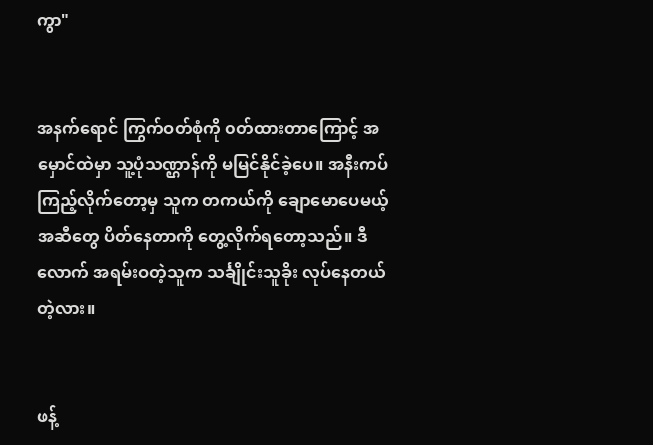ကွာ"


အနက်ရောင် ကြွက်ဝတ်စုံကို ၀တ်ထားတာကြောင့် အမှောင်ထဲမှာ သူ့ပုံသဏ္ဌာန်ကို မမြင်နိုင်ခဲ့ပေ။ အနီးကပ် ကြည့်လိုက်တော့မှ သူက တကယ်ကို ချောမောပေမယ့် အဆီတွေ ပိတ်နေတာကို တွေ့လိုက်ရတော့သည်။ ဒီလောက် အရမ်းဝတဲ့သူက သင်္ချိုင်းသူခိုး လုပ်နေတယ်တဲ့လား။


ဖန့်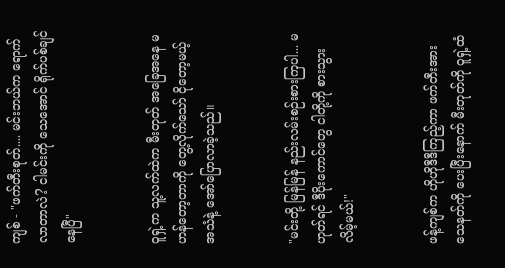ကျစ် - "ဖက်တီးစုတ်.... မင်းဘယ်က ရောက်လာတာလဲ? ငါမင်းကို သေအောင် ရိုက်ပစ်ချင်နေပြီ"


ဝူရှဲ့က သူ့လက်ထဲက မီးတုတ် အခြေအနေ မဟန်တော့တာကို တွေ့လိုက်သော် ငိုတော့မယ့် အသံနဲ့ အော်ပြောလာခဲ့သည်။


"မင်းတို့ မြန်မြန် နည်းလမ်းစဉ်းစားကြပါ... မဟုတ်ရင် ဒီပိုးကောင်တွေ ငါတို့ကို စားသွားလိမ့်မယ်!"


ဖန့်ကျစ်က ဟိုဟိုဒီဒီကြည့်ကာ ဖက်တီးအား သေနတ်ကို ပေးပြီးနောက် မီးတုတ်ကို ဝူရှဲ့ထံ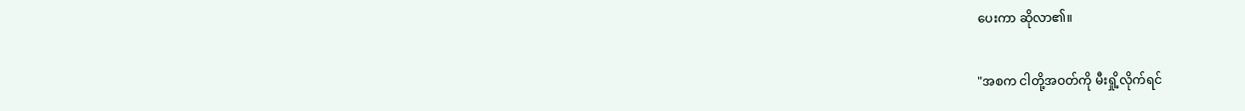ပေးကာ ဆိုလာ၏။


"အစက ငါတို့အဝတ်ကို မီးရှို့လိုက်ရင်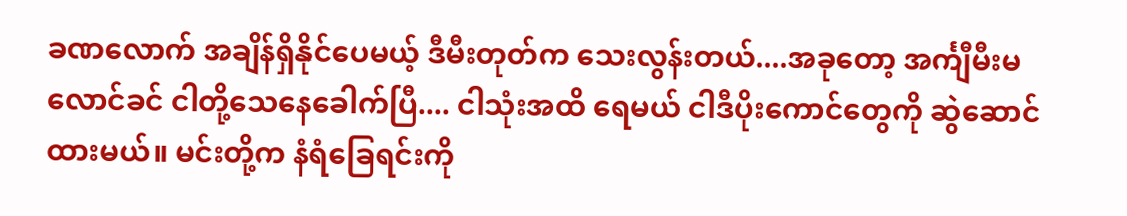ခဏလောက် အချိန်ရှိနိုင်ပေမယ့် ဒီမီးတုတ်က သေးလွန်းတယ်....အခုတော့ အင်္ကျီမီးမလောင်ခင် ငါတို့သေနေခေါက်ပြီ.... ငါသုံးအထိ ရေမယ် ငါဒီပိုးကောင်တွေကို ဆွဲဆောင်ထားမယ်။ မင်းတို့က နံရံခြေရင်းကို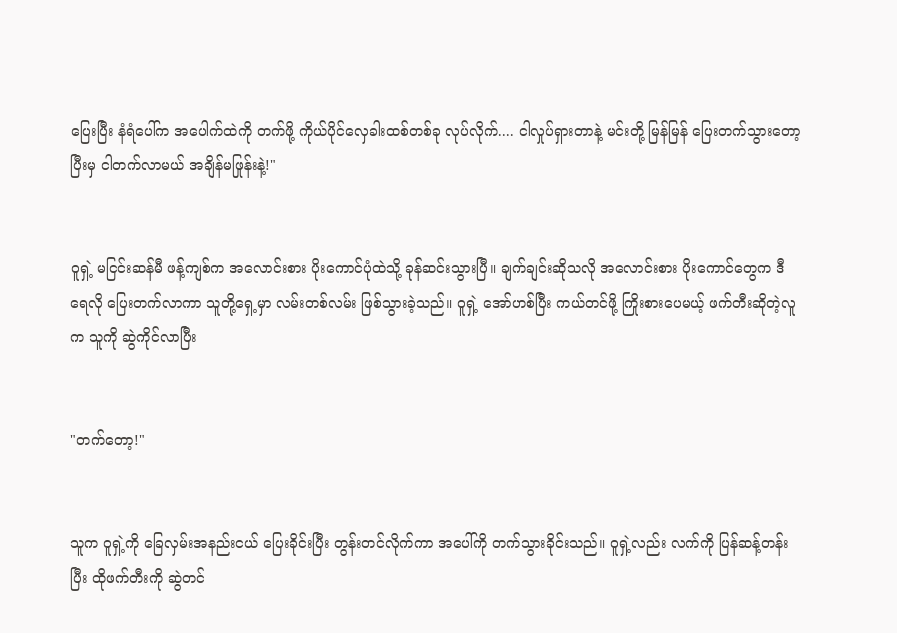ပြေးပြီး နံရံပေါ်က အပေါက်ထဲကို တက်ဖို့ ကိုယ်ပိုင်လှေခါးထစ်တစ်ခု လုပ်လိုက်.... ငါလှုပ်ရှားတာနဲ့ မင်းတို့ မြန်မြန် ပြေးတက်သွားတော့ ပြီးမှ ငါတက်လာမယ် အချိန်မဖြုန်းနဲ့!"


ဝူရှဲ့ မငြင်းဆန်မီ ဖန့်ကျစ်က အလောင်းစား ပိုးကောင်ပုံထဲသို့ ခုန်ဆင်းသွားပြီ။ ချက်ချင်းဆိုသလို အလောင်းစား ပိုးကောင်တွေက ဒီရေလို ပြေးတက်လာကာ သူတို့ရှေ့မှာ လမ်းတစ်လမ်း ဖြစ်သွားခဲ့သည်။ ဝူရှဲ့ အော်ဟစ်ပြီး ကယ်တင်ဖို့ ကြိုးစားပေမယ့် ဖက်တီးဆိုတဲ့လူက သူကို ဆွဲကိုင်လာပြီး


"တက်တော့!"


သူက ဝူရှဲ့ကို ခြေလှမ်းအနည်းငယ် ပြေးခိုင်းပြီး တွန်းတင်လိုက်ကာ အပေါ်ကို တက်သွားခိုင်းသည်။ ဝူရှဲ့လည်း လက်ကို ပြန်ဆန့်တန်းပြီး ထိုဖက်တီးကို ဆွဲတင်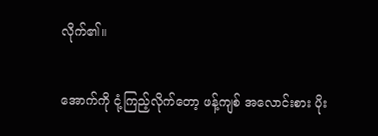လိုက်၏။


အောက်ကို ငုံ့ကြည့်လိုက်တော့ ဖန့်ကျစ် အလောင်းစား ပိုး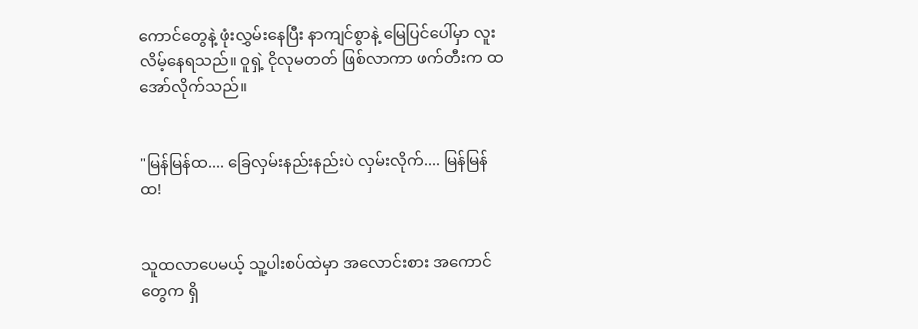ကောင်တွေနဲ့ ဖုံးလွှမ်းနေပြီး နာကျင်စွာနဲ့ မြေပြင်ပေါ်မှာ လူးလိမ့်နေရသည်။ ဝူရှဲ့ ငိုလုမတတ် ဖြစ်လာကာ ဖက်တီးက ထအော်လိုက်သည်။


"မြန်မြန်ထ.... ခြေလှမ်းနည်းနည်းပဲ လှမ်းလိုက်.... မြန်မြန်ထ!


သူထလာပေမယ့် သူ့ပါးစပ်ထဲမှာ အလောင်းစား အကောင်တွေက ရှိ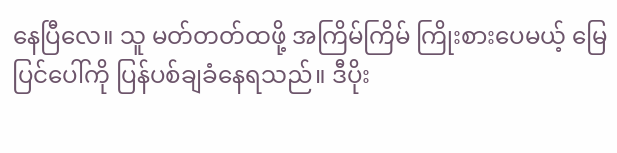နေပြီလေ။ သူ မတ်တတ်ထဖို့ အကြိမ်ကြိမ် ကြိုးစားပေမယ့် မြေပြင်ပေါ်ကို ပြန်ပစ်ချခံနေရသည်။ ဒီပိုး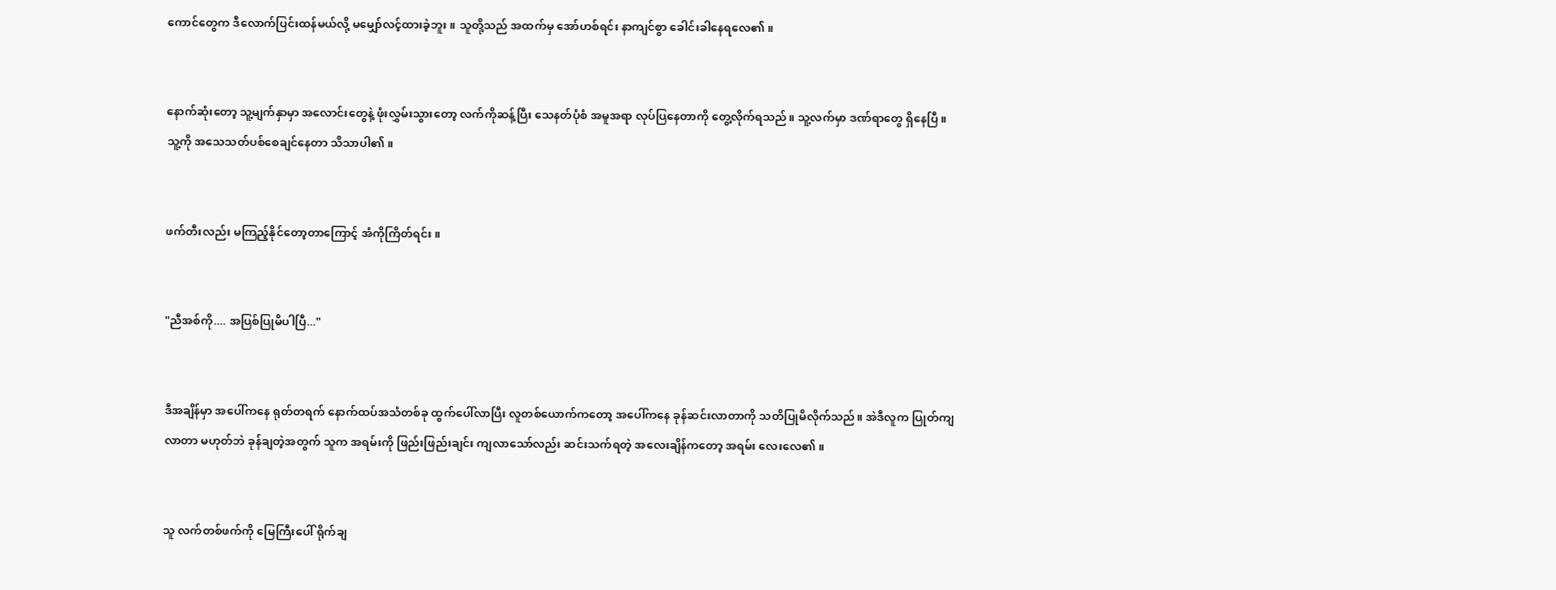ကောင်တွေက ဒီလောက်ပြင်းထန်မယ်လို့ မမျှော်လင့်ထားခဲ့ဘူး။ သူတို့သည် အထက်မှ အော်ဟစ်ရင်း နာကျင်စွာ ခေါင်းခါနေရလေ၏။


နောက်ဆုံးတော့ သူ့မျက်နှာမှာ အလောင်းတွေနဲ့ ဖုံးလွှမ်းသွားတော့ လက်ကိုဆန့်ပြီး သေနတ်ပုံစံ အမူအရာ လုပ်ပြနေတာကို တွေ့လိုက်ရသည်။ သူ့လက်မှာ ဒဏ်ရာတွေ ရှိနေပြီ။ သူ့ကို အသေသတ်ပစ်စေချင်နေတာ သိသာပါ၏။


ဖက်တီးလည်း မကြည့်နိုင်တော့တာကြောင့် အံကိုကြိတ်ရင်း။


"ညီအစ်ကို.... အပြစ်ပြုမိပါပြီ..."


ဒီအချိန်မှာ အပေါ်ကနေ ရုတ်တရက် နောက်ထပ်အသံတစ်ခု ထွက်ပေါ်လာပြီး လူတစ်ယောက်ကတော့ အပေါ်ကနေ ခုန်ဆင်းလာတာကို သတိပြုမိလိုက်သည်။ အဲဒီလူက ပြုတ်ကျလာတာ မဟုတ်ဘဲ ခုန်ချတဲ့အတွက် သူက အရမ်းကို ဖြည်းဖြည်းချင်း ကျလာသော်လည်း ဆင်းသက်ရတဲ့ အလေးချိန်ကတော့ အရမ်း လေးလေ၏။


သူ လက်တစ်ဖက်ကို မြေကြီးပေါ် ရိုက်ချ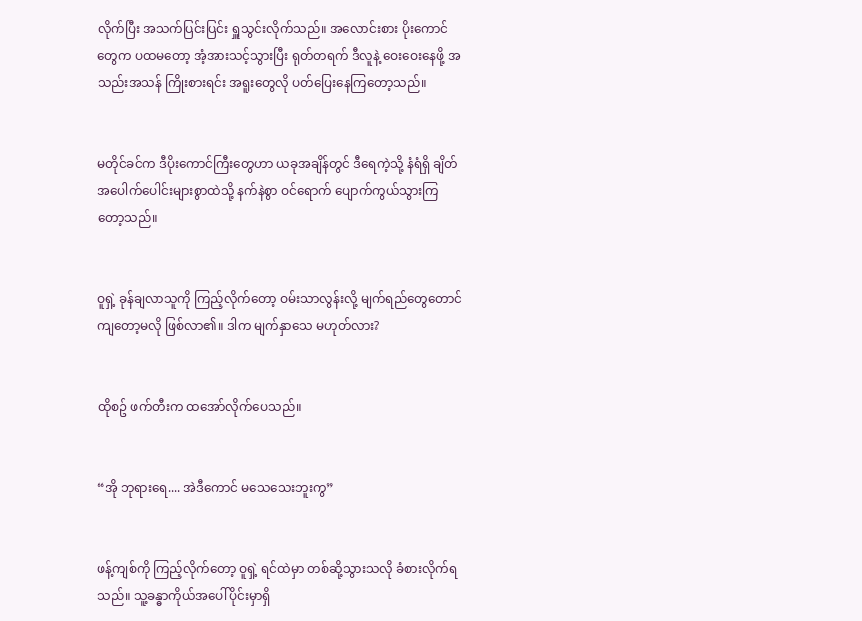လိုက်ပြီး အသက်ပြင်းပြင်း ရှူသွင်းလိုက်သည်။ အလောင်းစား ပိုးကောင်တွေက ပထမတော့ အံ့အားသင့်သွားပြီး ရုတ်တရက် ဒီလူနဲ့ ဝေးဝေးနေဖို့ အသည်းအသန် ကြိုးစားရင်း အရူးတွေလို ပတ်ပြေးနေကြတော့သည်။


မတိုင်ခင်က ဒီပိုးကောင်ကြီးတွေဟာ ယခုအချိန်တွင် ဒီရေကဲ့သို့ နံရံရှိ ချိတ်အပေါက်ပေါင်းများစွာထဲသို့ နက်နဲစွာ ဝင်ရောက် ပျောက်ကွယ်သွားကြတော့သည်။


ဝူရှဲ့ ခုန်ချလာသူကို ကြည့်လိုက်တော့ ဝမ်းသာလွန်းလို့ မျက်ရည်တွေတောင် ကျတော့မလို ဖြစ်လာ၏။ ဒါက မျက်နှာသေ မဟုတ်လား?


ထိုစဥ် ဖက်တီးက ထအော်လိုက်ပေသည်။


“အို ဘုရားရေ.... အဲဒီကောင် မသေသေးဘူးကွ”


ဖန့်ကျစ်ကို ကြည့်လိုက်တော့ ဝူရှဲ့ ရင်ထဲမှာ တစ်ဆို့သွားသလို ခံစားလိုက်ရသည်။ သူ့ခန္ဓာကိုယ်အပေါ်ပိုင်းမှာရှိ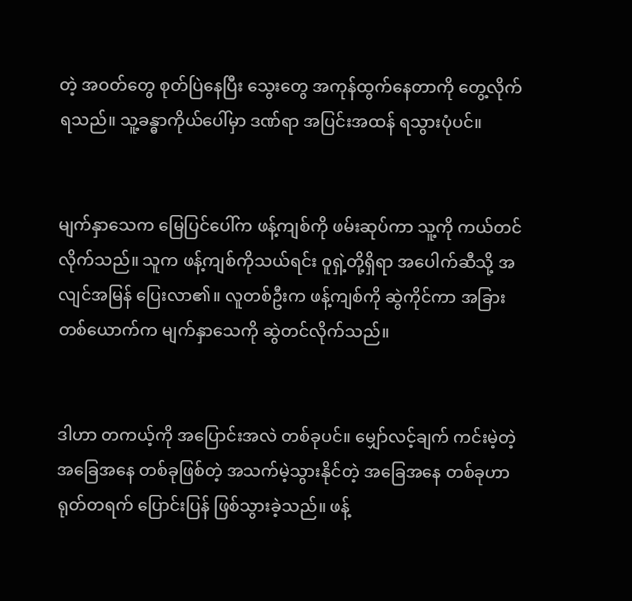တဲ့ အဝတ်တွေ စုတ်ပြဲနေပြီး သွေးတွေ အကုန်ထွက်နေတာကို တွေ့လိုက်ရသည်။ သူ့ခန္ဓာကိုယ်ပေါ်မှာ ဒဏ်ရာ အပြင်းအထန် ရသွားပုံပင်။


မျက်နှာသေက မြေပြင်ပေါ်က ဖန့်ကျစ်ကို ဖမ်းဆုပ်ကာ သူ့ကို ကယ်တင်လိုက်သည်။ သူက ဖန့်ကျစ်ကိုသယ်ရင်း ဝူရှဲ့တို့ရှိရာ အပေါက်ဆီသို့ အလျင်အမြန် ပြေးလာ၏။ လူတစ်ဦးက ဖန့်ကျစ်ကို ဆွဲကိုင်ကာ အခြားတစ်ယောက်က မျက်နှာသေကို ဆွဲတင်လိုက်သည်။


ဒါဟာ တကယ့်ကို အပြောင်းအလဲ တစ်ခုပင်။ မျှော်လင့်ချက် ကင်းမဲ့တဲ့ အခြေအနေ တစ်ခုဖြစ်တဲ့ အသက်မဲ့သွားနိုင်တဲ့ အခြေအနေ တစ်ခုဟာ ရုတ်တရက် ပြောင်းပြန် ဖြစ်သွားခဲ့သည်။ ဖန့်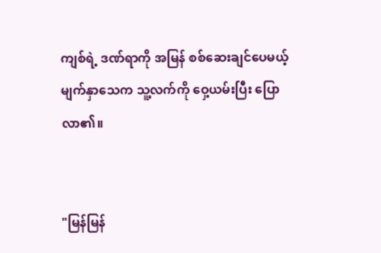ကျစ်ရဲ့ ဒဏ်ရာကို အမြန် စစ်ဆေးချင်ပေမယ့် မျက်နှာသေက သူ့လက်ကို ဝှေ့ယမ်းပြီး ပြောလာ၏။


"မြန်မြန်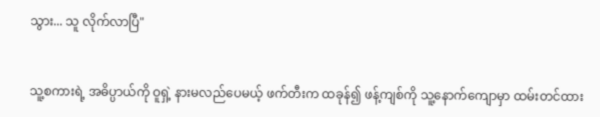သွား... သူ လိုက်လာပြီ"


သူ့စကားရဲ့ အဓိပ္ပာယ်ကို ဝူရှဲ့ နားမလည်ပေမယ့် ဖက်တီးက ထခုန်၍ ဖန့်ကျစ်ကို သူ့နောက်ကျောမှာ ထမ်းတင်ထား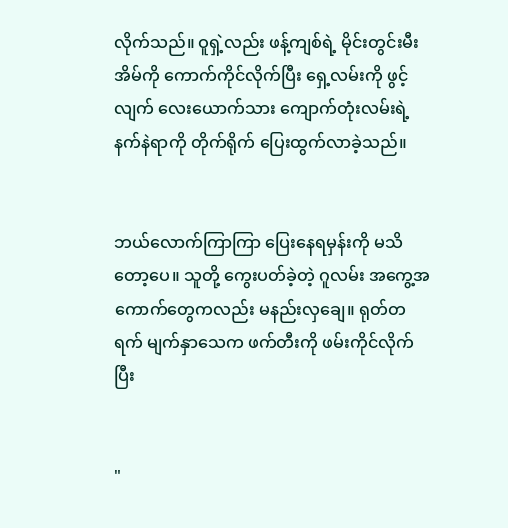လိုက်သည်။ ဝူရှဲ့လည်း ဖန့်ကျစ်ရဲ့ မိုင်းတွင်းမီးအိမ်ကို ကောက်ကိုင်လိုက်ပြီး ရှေ့လမ်းကို ဖွင့်လျက် လေးယောက်သား ကျောက်တုံးလမ်းရဲ့ နက်နဲရာကို တိုက်ရိုက် ပြေးထွက်လာခဲ့သည်။


ဘယ်လောက်ကြာကြာ ပြေးနေရမှန်းကို မသိတော့ပေ။ သူတို့ ကွေးပတ်ခဲ့တဲ့ ဂူလမ်း အကွေ့အကောက်တွေကလည်း မနည်းလှချေ။ ရုတ်တရက် မျက်နှာသေက ဖက်တီးကို ဖမ်းကိုင်လိုက်ပြီး


"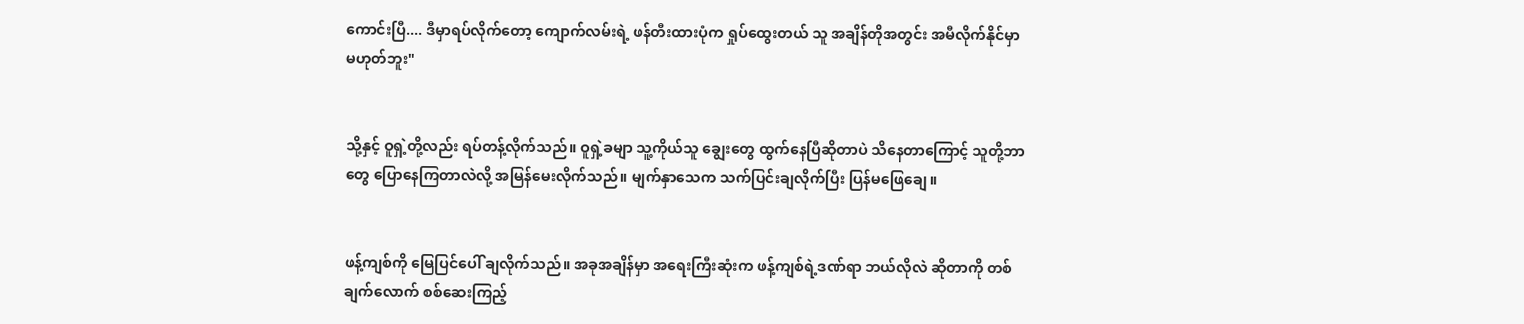ကောင်းပြီ.... ဒီမှာရပ်လိုက်တော့ ကျောက်လမ်းရဲ့ ဖန်တီးထားပုံက ရှုပ်ထွေးတယ် သူ အချိန်တိုအတွင်း အမီလိုက်နိုင်မှာ မဟုတ်ဘူး"


သို့နှင့် ဝူရှဲ့တို့လည်း ရပ်တန့်လိုက်သည်။ ဝူရှဲ့ခမျာ သူ့ကိုယ်သူ ချွေးတွေ ထွက်နေပြီဆိုတာပဲ သိနေတာကြောင့် သူတို့ဘာတွေ ပြောနေကြတာလဲလို့ အမြန်မေးလိုက်သည်။ မျက်နှာသေက သက်ပြင်းချလိုက်ပြီး ပြန်မဖြေချေ။


ဖန့်ကျစ်ကို မြေပြင်ပေါ် ချလိုက်သည်။ အခုအချိန်မှာ အရေးကြီးဆုံးက ဖန့်ကျစ်ရဲ့ဒဏ်ရာ ဘယ်လိုလဲ ဆိုတာကို တစ်ချက်လောက် စစ်ဆေးကြည့်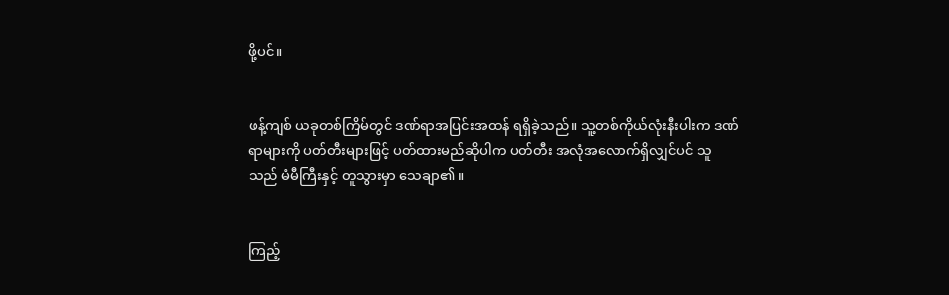ဖို့ပင်။


ဖန့်ကျစ် ယခုတစ်ကြိမ်တွင် ဒဏ်ရာအပြင်းအထန် ရရှိခဲ့သည်။ သူ့တစ်ကိုယ်လုံးနီးပါးက ဒဏ်ရာများကို ပတ်တီးများဖြင့် ပတ်ထားမည်ဆိုပါက ပတ်တီး အလုံအလောက်ရှိလျှင်ပင် သူသည် မံမီကြီးနှင့် တူသွားမှာ သေချာ၏။


ကြည့်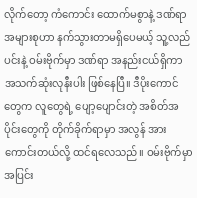လိုက်တော့ ကံကောင်း ထောက်မစွာနဲ့ ဒဏ်ရာအများစုဟာ နက်သွားတာမရှိပေမယ့် သူ့လည်ပင်းနဲ့ ဝမ်းဗိုက်မှာ ဒဏ်ရာ အနည်းငယ်ရှိကာ အသက်ဆုံးလုနီးပါး ဖြစ်နေပြီ။ ဒီပိုးကောင်တွေက လူတွေရဲ့ ပျော့ပျောင်းတဲ့ အစိတ်အပိုင်းတွေကို တိုက်ခိုက်ရာမှာ အလွန် အားကောင်းတယ်လို့ ထင်ရလေသည်။ ဝမ်းဗိုက်မှာ အပြင်း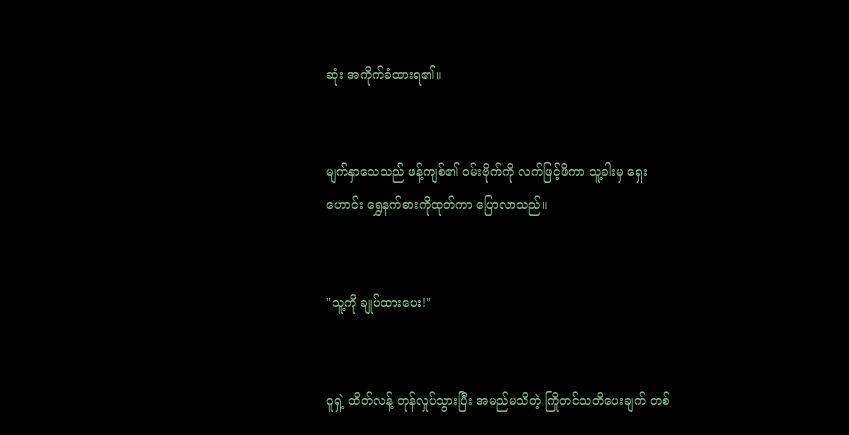ဆုံး အကိုက်ခံထားရ၏။


မျက်နှာသေသည် ဖန့်ကျစ်၏ ဝမ်းဗိုက်ကို လက်ဖြင့်ဖိကာ သူ့ခါးမှ ရှေးဟောင်း ရွှေနက်ဓားကိုထုတ်ကာ ပြောလာသည်။


"သူ့ကို ချုပ်ထားပေး!"


ဝူရှဲ့ ထိတ်လန့် တုန်လှုပ်သွားပြီး အမည်မသိတဲ့ ကြိုတင်သတိပေးချက် တစ်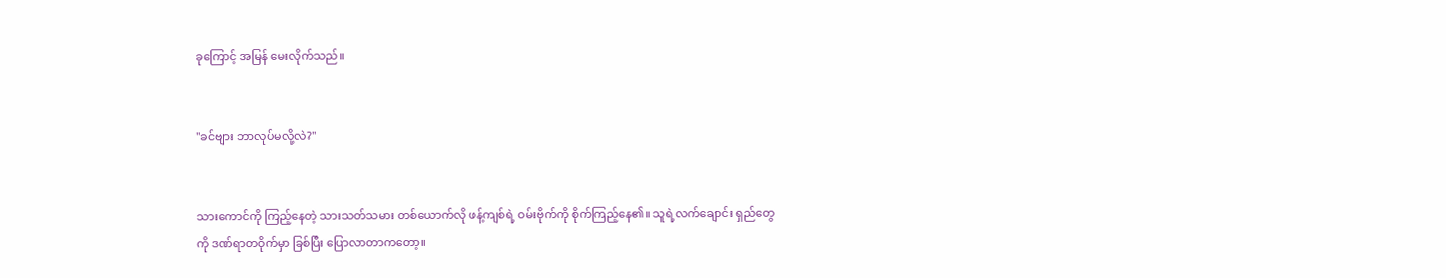ခုကြောင့် အမြန် မေးလိုက်သည်။


"ခင်ဗျား ဘာလုပ်မလို့လဲ?"


သားကောင်ကို ကြည့်နေတဲ့ သားသတ်သမား တစ်ယောက်လို ဖန့်ကျစ်ရဲ့ ဝမ်းဗိုက်ကို စိုက်ကြည့်နေ၏။ သူရဲ့လက်ချောင်း ရှည်တွေကို ဒဏ်ရာတဝိုက်မှာ ခြစ်ပြီး ပြောလာတာကတော့။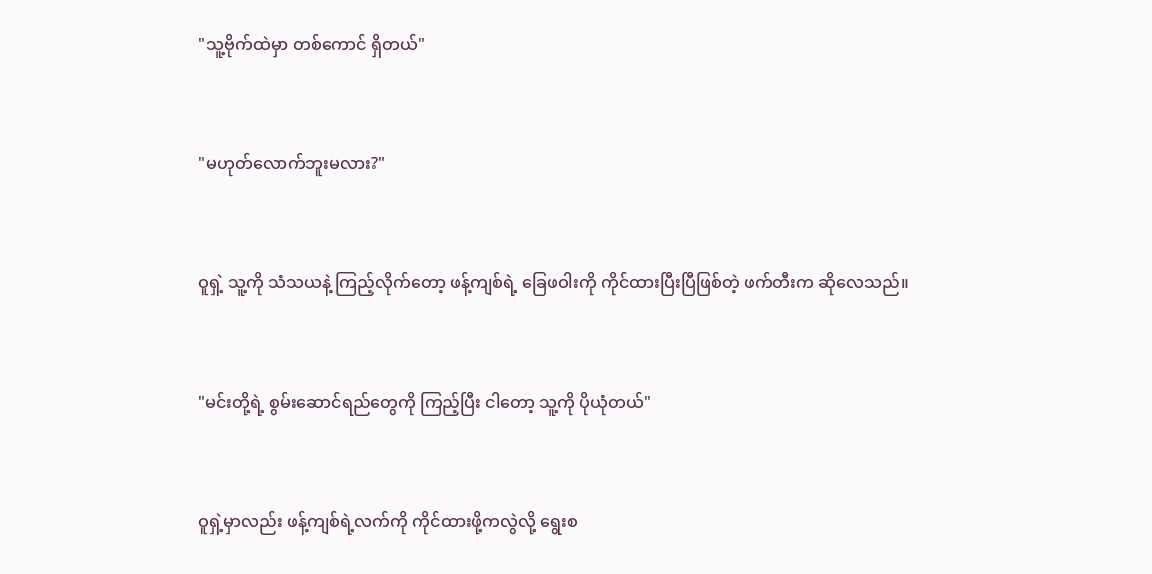"သူ့ဗိုက်ထဲမှာ တစ်ကောင် ရှိတယ်"


"မဟုတ်လောက်ဘူးမလား?"


ဝူရှဲ့ သူ့ကို သံသယနဲ့ ကြည့်လိုက်တော့ ဖန့်ကျစ်ရဲ့ ခြေဖဝါးကို ကိုင်ထားပြီးပြီဖြစ်တဲ့ ဖက်တီးက ဆိုလေသည်။


"မင်းတို့ရဲ့ စွမ်းဆောင်ရည်တွေကို ကြည့်ပြီး ငါတော့ သူ့ကို ပိုယုံတယ်"


ဝူရှဲ့မှာလည်း ဖန့်ကျစ်ရဲ့လက်ကို ကိုင်ထားဖို့ကလွဲလို့ ရွေးစ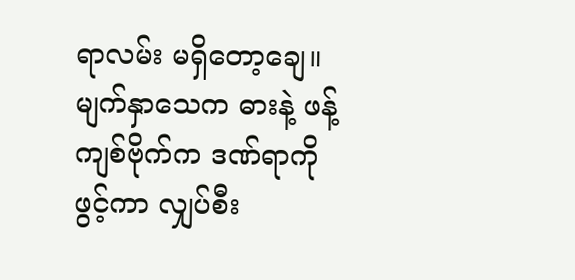ရာလမ်း မရှိတော့ချေ။ မျက်နှာသေက ဓားနဲ့ ဖန့်ကျစ်ဗိုက်က ဒဏ်ရာကို ဖွင့်ကာ လျှပ်စီး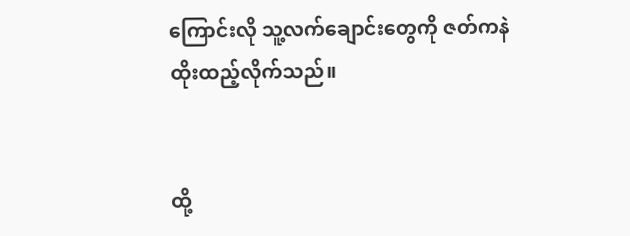ကြောင်းလို သူ့လက်ချောင်းတွေကို ဇတ်ကနဲ ထိုးထည့်လိုက်သည်။


ထို့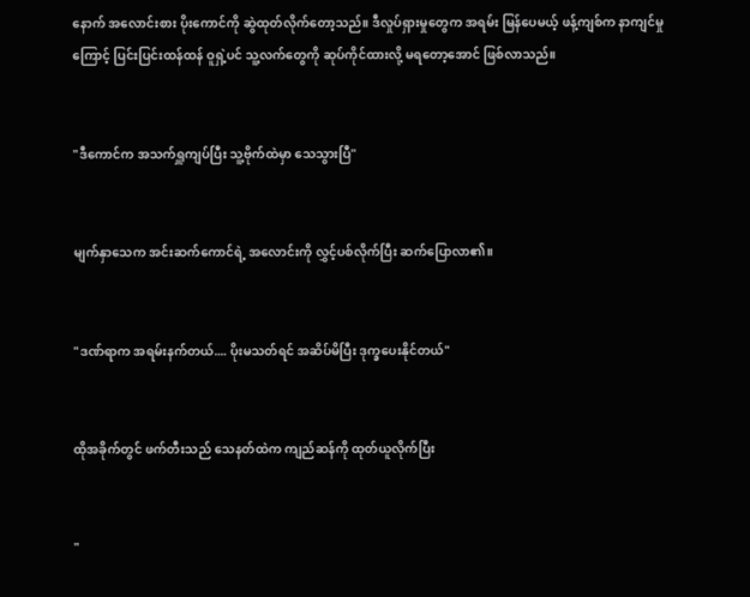နောက် အလောင်းစား ပိုးကောင်ကို ဆွဲထုတ်လိုက်တော့သည်။ ဒီလှုပ်ရှားမှုတွေက အရမ်း မြန်ပေမယ့် ဖန့်ကျစ်က နာကျင်မှုကြောင့် ပြင်းပြင်းထန်ထန် ဝူရှဲ့ပင် သူ့လက်တွေကို ဆုပ်ကိုင်ထားလို့ မရတော့အောင် ဖြစ်လာသည်။


"ဒီကောင်က အသက်ရှူကျပ်ပြီး သူ့ဗိုက်ထဲမှာ သေသွားပြီ"


မျက်နှာသေက အင်းဆက်ကောင်ရဲ့ အလောင်းကို လွှင့်ပစ်လိုက်ပြီး ဆက်ပြောလာ၏။


"ဒဏ်ရာက အရမ်းနက်တယ်.... ပိုးမသတ်ရင် အဆိပ်မိပြီး ဒုက္ခပေးနိုင်တယ်"


ထိုအခိုက်တွင် ဖက်တီးသည် သေနတ်ထဲက ကျည်ဆန်ကို ထုတ်ယူလိုက်ပြီး


"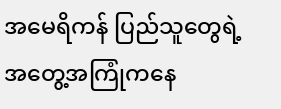အမေရိကန် ပြည်သူတွေရဲ့ အတွေ့အကြုံကနေ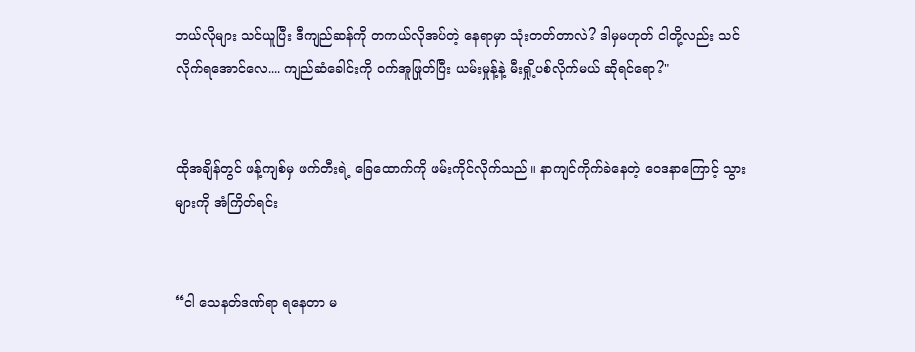ဘယ်လိုများ သင်ယူပြီး ဒီကျည်ဆန်ကို တကယ်လိုအပ်တဲ့ နေရာမှာ သုံးတတ်တာလဲ? ဒါမှမဟုတ် ငါတို့လည်း သင်လိုက်ရအောင်လေ.... ကျည်ဆံခေါင်းကို ဝက်အူဖြုတ်ပြီး ယမ်းမှုန့်နဲ့ မီးရှို့ပစ်လိုက်မယ် ဆိုရင်ရော?"


ထိုအချိန်တွင် ဖန့်ကျစ်မှ ဖက်တီးရဲ့ ခြေထောက်ကို ဖမ်းကိုင်လိုက်သည်။ နာကျင်ကိုက်ခဲနေတဲ့ ဝေဒနာကြောင့် သွားများကို အံကြိတ်ရင်း


“ငါ သေနတ်ဒဏ်ရာ ရနေတာ မ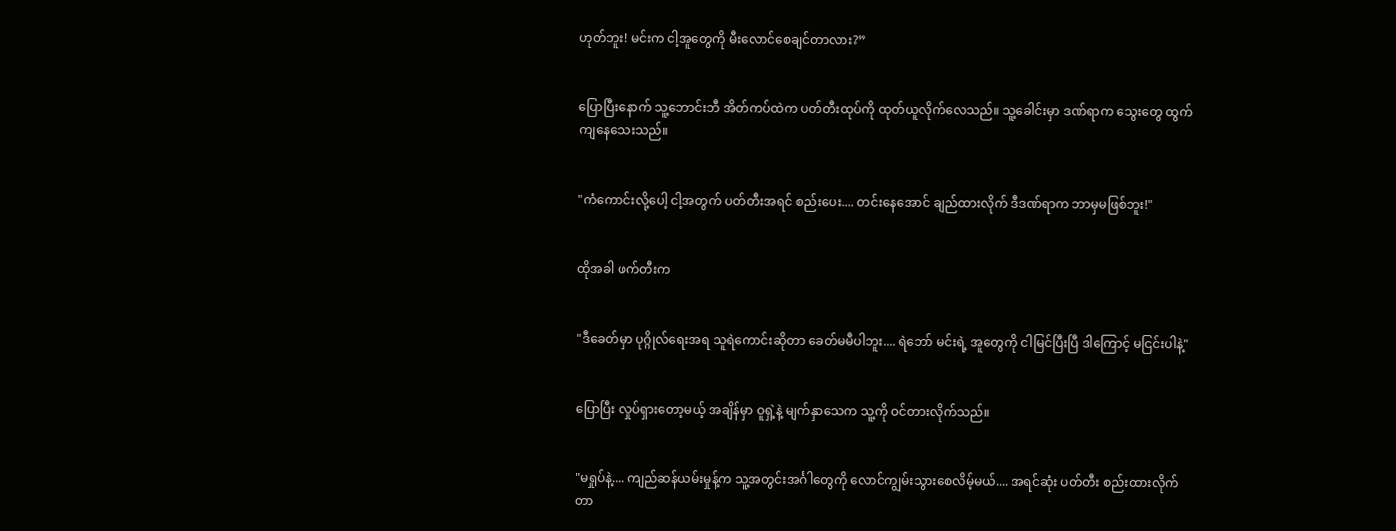ဟုတ်ဘူး! မင်းက ငါ့အူတွေကို မီးလောင်စေချင်တာလား?”


ပြောပြီးနောက် သူ့ဘောင်းဘီ အိတ်ကပ်ထဲက ပတ်တီးထုပ်ကို ထုတ်ယူလိုက်လေသည်။ သူ့ခေါင်းမှာ ဒဏ်ရာက သွေးတွေ ထွက်ကျနေသေးသည်။


"ကံကောင်းလို့ပေါ့ ငါ့အတွက် ပတ်တီးအရင် စည်းပေး.... တင်းနေအောင် ချည်ထားလိုက် ဒီဒဏ်ရာက ဘာမှမဖြစ်ဘူး!"


ထိုအခါ ဖက်တီးက


"ဒီခေတ်မှာ ပုဂ္ဂိုလ်ရေးအရ သူရဲကောင်းဆိုတာ ခေတ်မမီပါဘူး.... ရဲဘော် မင်းရဲ့ အူတွေကို ငါမြင်ပြီးပြီ ဒါကြောင့် မငြင်းပါနဲ့"


ပြောပြီး လှုပ်ရှားတော့မယ့် အချိန်မှာ ဝူရှဲ့နဲ့ မျက်နှာသေက သူ့ကို ဝင်တားလိုက်သည်။


"မရှုပ်နဲ့.... ကျည်ဆန်ယမ်းမှုန့်က သူ့အတွင်းအင်္ဂါတွေကို လောင်ကျွမ်းသွားစေလိမ့်မယ်.... အရင်ဆုံး ပတ်တီး စည်းထားလိုက်တာ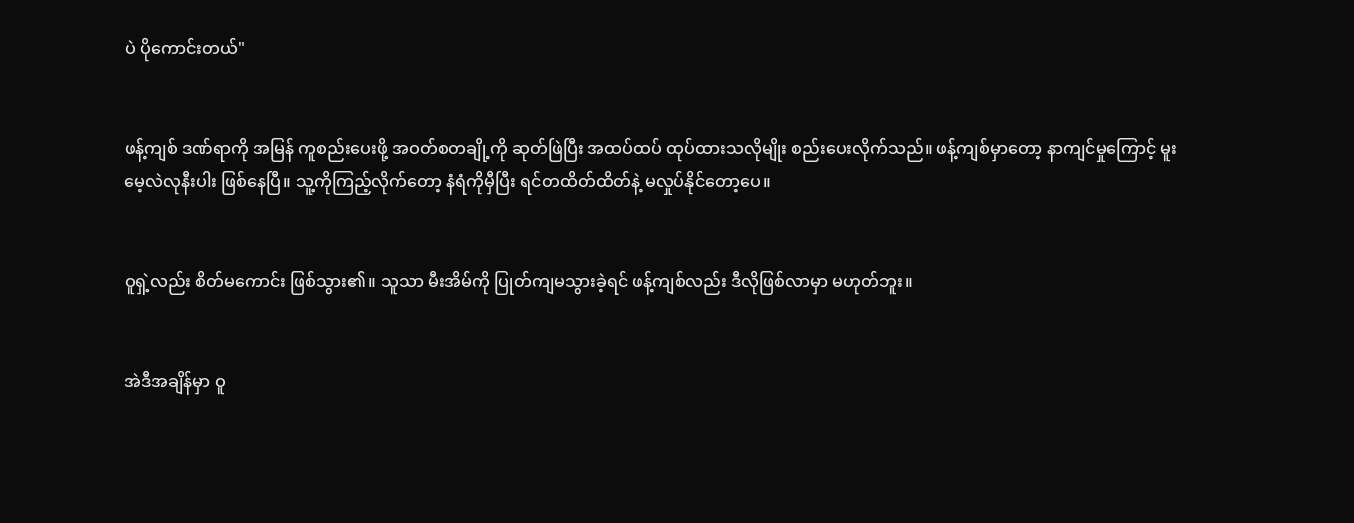ပဲ ပိုကောင်းတယ်"


ဖန့်ကျစ် ဒဏ်ရာကို အမြန် ကူစည်းပေးဖို့ အဝတ်စတချို့ကို ဆုတ်ဖြဲပြီး အထပ်ထပ် ထုပ်ထားသလိုမျိုး စည်းပေးလိုက်သည်။ ဖန့်ကျစ်မှာတော့ နာကျင်မှုကြောင့် မူးမေ့လဲလုနီးပါး ဖြစ်နေပြီ။ သူ့ကိုကြည့်လိုက်တော့ နံရံကိုမှီပြီး ရင်တထိတ်ထိတ်နဲ့ မလှုပ်နိုင်တော့ပေ။


ဝူရှဲ့လည်း စိတ်မကောင်း ဖြစ်သွား၏။ သူသာ မီးအိမ်ကို ပြုတ်ကျမသွားခဲ့ရင် ဖန့်ကျစ်လည်း ဒီလိုဖြစ်လာမှာ မဟုတ်ဘူး။


အဲဒီအချိန်မှာ ဝူ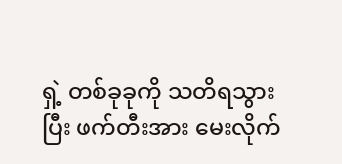ရှဲ့ တစ်ခုခုကို သတိရသွားပြီး ဖက်တီးအား မေးလိုက်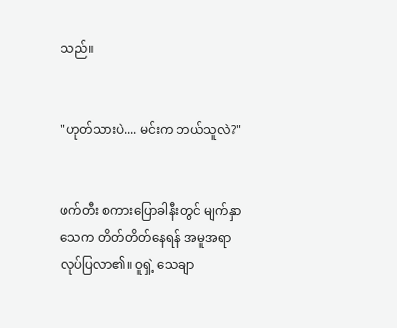သည်။


"ဟုတ်သားပဲ.... မင်းက ဘယ်သူလဲ?"


ဖက်တီး စကားပြောခါနီးတွင် မျက်နှာသေက တိတ်တိတ်နေရန် အမူအရာ လုပ်ပြလာ၏။ ဝူရှဲ့ သေချာ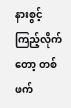နားစွင့် ကြည့်လိုက်တော့ တစ်ဖက်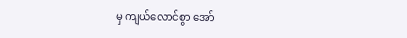မှ ကျယ်လောင်စွာ အော်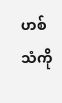ဟစ်သံကို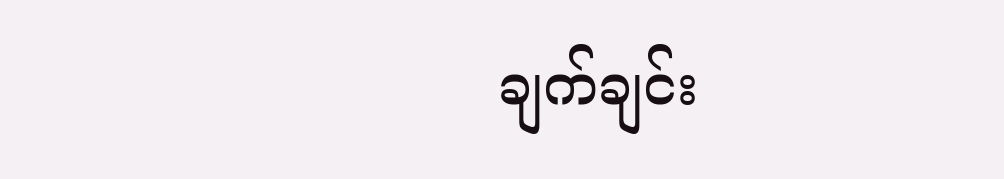ချက်ချင်း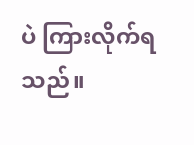ပဲ ကြားလိုက်ရသည်။